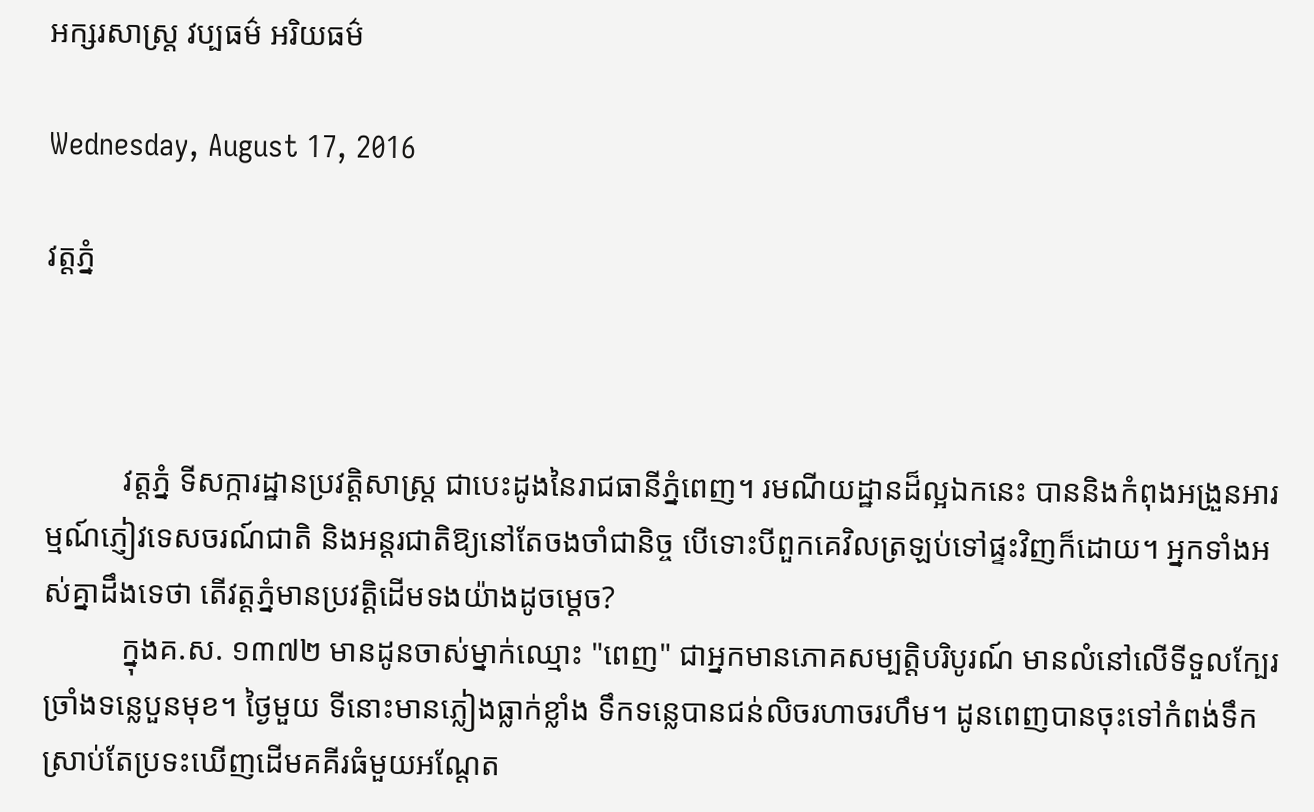អក្សរសាស្ត្រ វប្បធម៌ អរិយធម៌

Wednesday, August 17, 2016

វត្តភ្នំ



          វត្តភ្នំ ទីសក្ការដ្ឋានប្រវត្តិសាស្ត្រ ជាបេះដូងនៃរាជធានីភ្នំពេញ។ រមណីយដ្ឋានដ៏ល្អឯកនេះ បាននិងកំពុងអង្រួនអារម្មណ៍ភ្ញៀវទេសចរណ៍ជាតិ និងអន្តរជាតិឱ្យនៅតែចងចាំជានិច្ច បើទោះបីពួកគេវិលត្រឡប់ទៅផ្ទះវិញក៏ដោយ។ អ្នកទាំងអស់គ្នាដឹងទេថា តើវត្តភ្នំមានប្រវត្តិដើមទងយ៉ាងដូចម្តេច?
          ក្នុងគ.ស. ១៣៧២ មានដូនចាស់ម្នាក់ឈ្មោះ "ពេញ" ជាអ្នកមានភោគសម្បត្តិបរិបូរណ៍ មានលំនៅលើទីទួលក្បែរច្រាំងទន្លេបួនមុខ។ ថ្ងៃមួយ ទីនោះមានភ្លៀងធ្លាក់ខ្លាំង ទឹកទន្លេបានជន់លិចរហាចរហឹម។ ដូនពេញបានចុះទៅកំពង់ទឹក ស្រាប់តែប្រទះឃើញដើមគគីរធំមួយអណ្តែត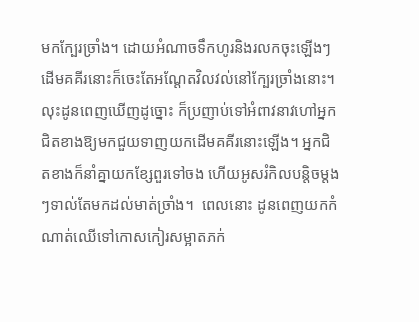មកក្បែរច្រាំង។ ដោយអំណាចទឹកហូរនិងរលកចុះឡើងៗ ដើមគគីរនោះក៏ចេះតែអណ្តែតវិលវល់នៅក្បែរច្រាំងនោះ។ លុះដូនពេញឃើញដូច្នោះ ក៏ប្រញាប់ទៅអំពាវនាវហៅអ្នកជិតខាងឱ្យមកជួយទាញយកដើមគគីរនោះឡើង។ អ្នកជិតខាងក៏នាំគ្នាយកខ្សែពួរទៅចង ហើយអូសរំកិលបន្តិចម្តងៗទាល់តែមកដល់មាត់ច្រាំង។  ពេលនោះ ដូនពេញយកកំណាត់ឈើទៅកោសកៀរសម្អាតភក់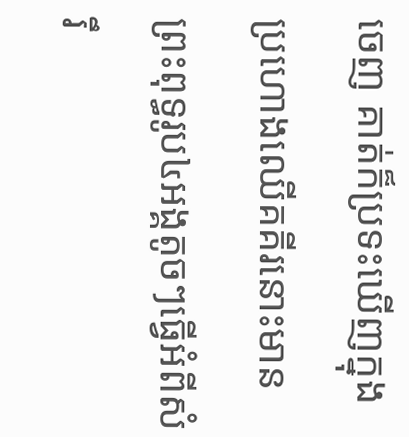ចេញ គាត់ក៏ប្រទះឃើញក្នុងប្រហោងឈើគគីរនោះមានព្រះពុទ្ធរូប៤អង្គតូចៗធ្វើអំពីសំរឹ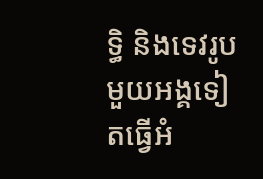ទ្ធិ និងទេវរូបមួយអង្គទៀតធ្វើអំ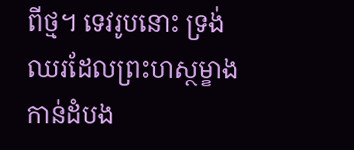ពីថ្ម។ ទេវរូបនោះ ទ្រង់ឈរដែលព្រះហស្ថម្ខាងកាន់ដំបង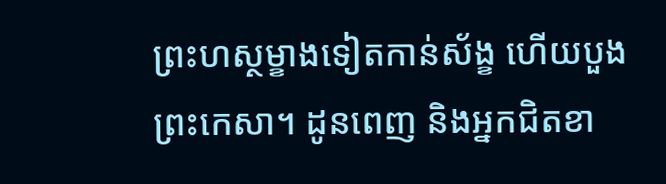ព្រះហស្ថម្ខាងទៀតកាន់ស័ង្ខ ហើយបួងព្រះកេសា។ ដូនពេញ និងអ្នកជិតខា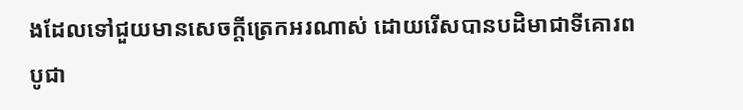ងដែលទៅជួយមានសេចក្តីត្រេកអរណាស់ ដោយរើសបានបដិមាជាទីគោរពបូជា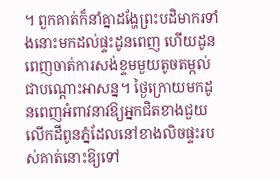។ ពួកគាត់ក៏នាំគ្នាដង្ហែព្រះបដិមាករទាំងនោះមកដល់ផ្ទះដូនពេញ ហើយដូនពេញចាត់ការសង់ខ្ទមមួយតូចតម្កល់ជាបណ្ដោះអាសន្ន។ ថ្ងៃក្រោយមកដូនពេញអំពាវនាវឱ្យអ្នកជិតខាងជួយលើកដីពូនភ្នំដែលនៅខាងលិចផ្ទះរបស់គាត់នោះឱ្យទៅ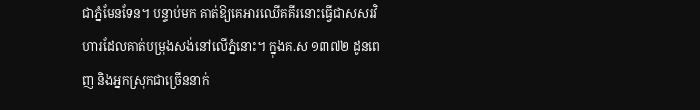ជាភ្នំមែនទែន។ បន្ទាប់មក គាត់ឱ្យគេអារឈើគគីរនោះធ្វើជាសសរវិហារដែលគាត់បម្រុងសង់នៅលើភ្នំនោះ។ ក្នុងគ.ស ១៣៧២ ដូនពេញ និងអ្នកស្រុកជាច្រើននាក់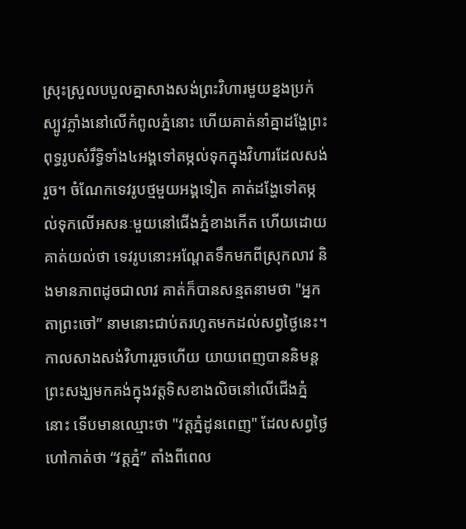ស្រុះស្រួលបបួលគ្នាសាងសង់ព្រះវិហារមួយខ្នងប្រក់ស្បូវភ្លាំងនៅលើកំពូលភ្នំនោះ ហើយគាត់នាំគ្នាដង្ហែព្រះពុទ្ធរូបសំរឹទ្ធិទាំង៤អង្គទៅតម្កល់ទុកក្នុងវិហារដែលសង់រួច។ ចំណែកទេវរូបថ្មមួយអង្គទៀត គាត់ដង្ហែទៅតម្កល់ទុកលើអសនៈមួយនៅជើងភ្នំខាងកើត ហើយដោយគាត់យល់ថា ទេវរូបនោះអណ្តែតទឹកមកពីស្រុកលាវ និងមានភាពដូចជាលាវ គាត់ក៏បានសន្មតនាមថា "អ្នកតាព្រះចៅ” នាមនោះជាប់តរហូតមកដល់សព្វថ្ងៃនេះ។ កាលសាងសង់វិហាររួចហើយ យាយពេញបាននិមន្តព្រះសង្ឃមកគង់ក្នុងវត្តទិសខាងលិចនៅលើជើងភ្នំនោះ ទើបមានឈ្មោះថា "វត្តភ្នំដូនពេញ" ដែលសព្វថ្ងៃហៅកាត់ថា “វត្តភ្នំ” តាំងពីពេល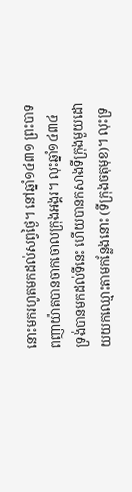នោះមករហូតមកដល់សព្វថ្ងៃ។ នៅឆ្នាំ១៤៣១ ព្រះបាទពញាយ៉ាតបានចាកចោលក្រុងអង្គរ។ លុះឆ្នាំ១៤៣៤ ទ្រង់បានមកដល់ទីនេះ ហើយបានកសាងទីក្រុងមួយដោយយកឈ្មោះតាមកន្លែងនោះ (ទីក្រុងចតុមុខ)។ លុះទ្រ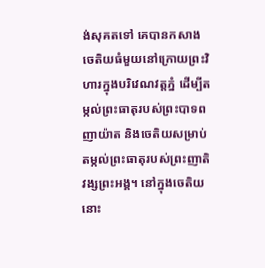ង់សុគតទៅ គេបានកសាងចេតិយធំមួយនៅក្រោយព្រះវិហារក្នុងបរិវេណវត្តភ្នំ ដើម្បីតម្កល់ព្រះធាតុរបស់ព្រះបាទពញាយ៉ាត និងចេតិយសម្រាប់តម្កល់ព្រះធាតុរបស់ព្រះញាតិវង្សព្រះអង្គ។ នៅក្នុងចេតិយនោះ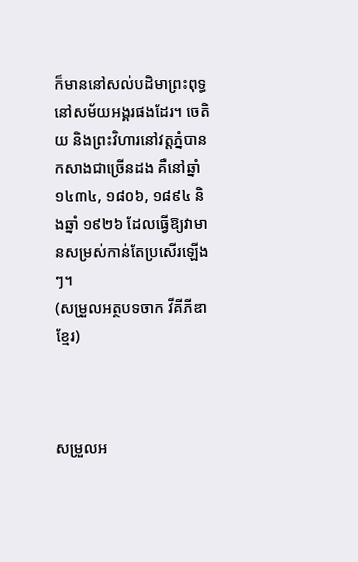ក៏មាននៅសល់បដិមាព្រះពុទ្ធនៅសម័យអង្គរផងដែរ។ ចេតិយ និងព្រះវិហារនៅវត្តភ្នំបានកសាងជាច្រើនដង គឺនៅឆ្នាំ ១៤៣៤, ១៨០៦, ១៨៩៤ និងឆ្នាំ ១៩២៦ ដែលធ្វើឱ្យវាមានសម្រស់កាន់តែប្រសើរឡើងៗ។
(សម្រួលអត្ថបទចាក វីគីភីឌាខ្មែរ)



សម្រួលអ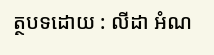ត្ថបទដោយ : លីដា អំណ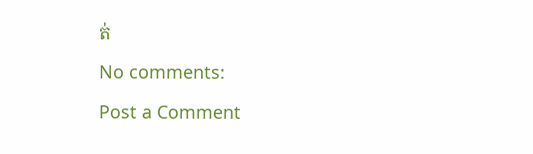ត់

No comments:

Post a Comment